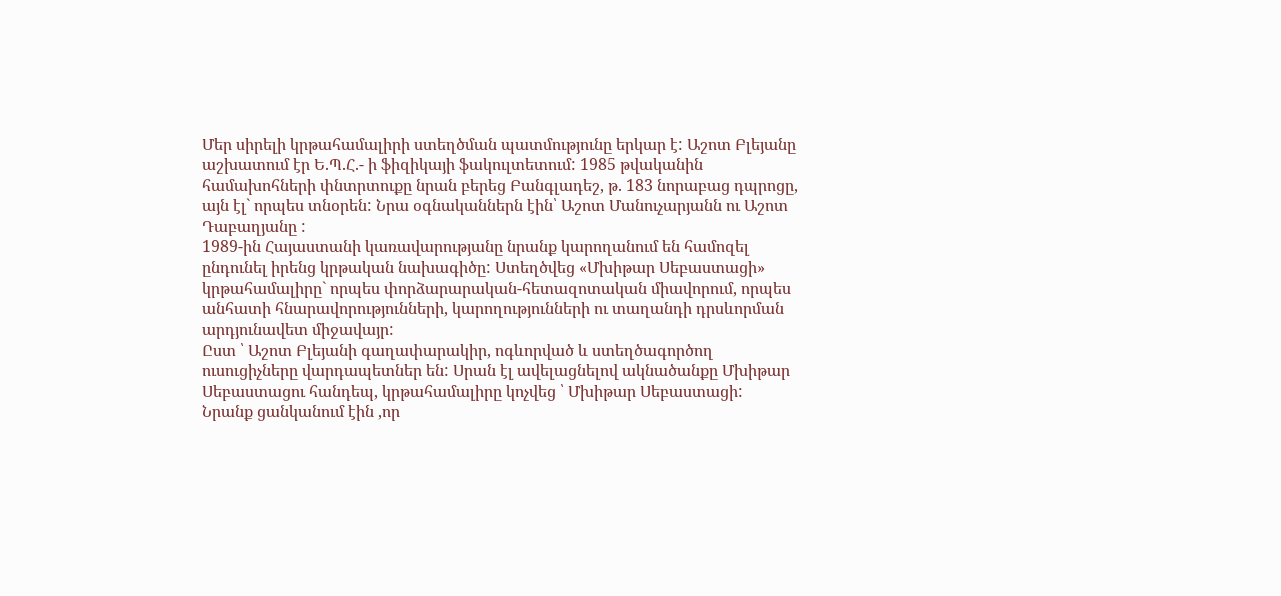Մեր սիրելի կրթահամալիրի ստեղծման պատմությունը երկար է: Աշոտ Բլեյանը աշխատում էր Ե.Պ.Հ.- ի ֆիզիկայի ֆակուլտետում: 1985 թվականին համախոհների փնտրտուքը նրան բերեց Բանգլադեշ, թ. 183 նորաբաց դպրոցը, այն էլ` որպես տնօրեն: Նրա օգնականներն էին՝ Աշոտ Մանուչարյանն ու Աշոտ Դաբաղյանը :
1989-ին Հայաստանի կառավարությանը նրանք կարողանում են համոզել ընդունել իրենց կրթական նախագիծը: Ստեղծվեց «Մխիթար Սեբաստացի» կրթահամալիրը` որպես փորձարարական-հետազոտական միավորում, որպես անհատի հնարավորությունների, կարողությունների ու տաղանդի դրսևորման արդյունավետ միջավայր:
Ըստ ՝ Աշոտ Բլեյանի գաղափարակիր, ոգևորված և ստեղծագործող ուսուցիչները վարդապետներ են: Սրան էլ ավելացնելով ակնածանքը Մխիթար Սեբաստացու հանդեպ, կրթահամալիրը կոչվեց ՝ Մխիթար Սեբաստացի:
Նրանք ցանկանում էին ,որ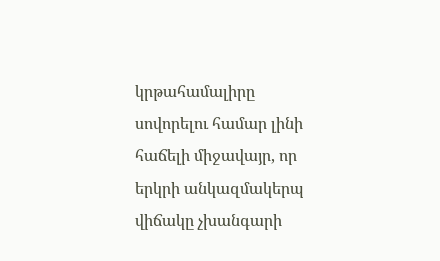կրթահամալիրը սովորելու համար լինի հաճելի միջավայր, որ երկրի անկազմակերպ վիճակը չխանգարի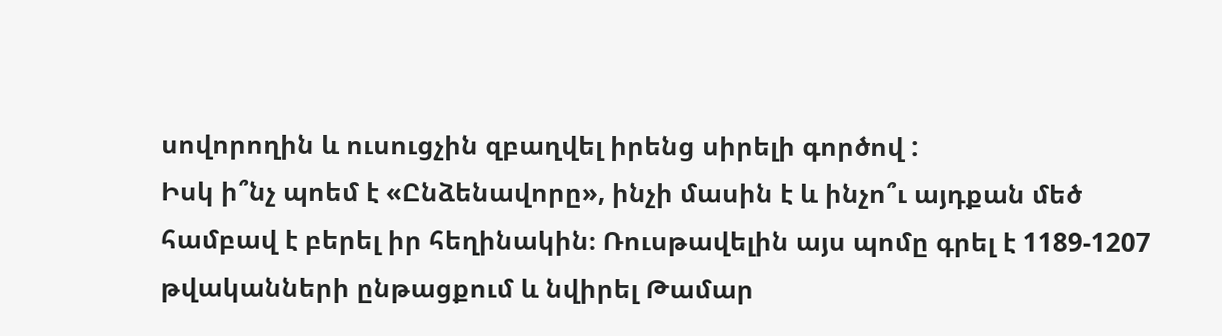սովորողին և ուսուցչին զբաղվել իրենց սիրելի գործով :
Իսկ ի՞նչ պոեմ է «Ընձենավորը», ինչի մասին է և ինչո՞ւ այդքան մեծ համբավ է բերել իր հեղինակին։ Ռուսթավելին այս պոմը գրել է 1189-1207 թվականների ընթացքում և նվիրել Թամար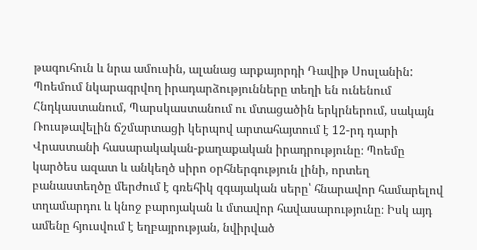թագուհուն և նրա ամուսին, ալանաց արքայորդի Դավիթ Սոսլանին: Պոեմում նկարագրվող իրադարձությունները տեղի են ունենում Հնդկաստանում, Պարսկաստանում ու մտացածին երկրներում, սակայն Ռուսթավելին ճշմարտացի կերպով արտահայտում է 12-րդ դարի Վրաստանի հասարակական-քաղաքական իրադրությունը։ Պոեմը կարծես ազատ և անկեղծ սիրո օրհներգություն լինի, որտեղ բանաստեղծը մերժում է գռեհիկ զգայական սերը՝ հնարավոր համարելով տղամարդու և կնոջ բարոյական և մտավոր հավասարությունը։ Իսկ այդ ամենը հյուսվում է եղբայրության, նվիրված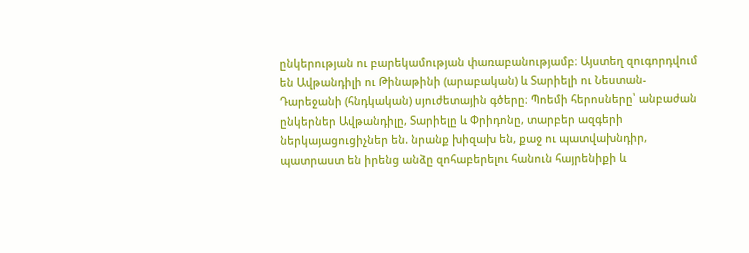ընկերության ու բարեկամության փառաբանությամբ։ Այստեղ զուգորդվում են Ավթանդիլի ու Թինաթինի (արաբական) և Տարիելի ու Նեստան-Դարեջանի (հնդկական) սյուժետային գծերը։ Պոեմի հերոսները՝ անբաժան ընկերներ Ավթանդիլը, Տարիելը և Փրիդոնը, տարբեր ազգերի ներկայացուցիչներ են. նրանք խիզախ են, քաջ ու պատվախնդիր, պատրաստ են իրենց անձը զոհաբերելու հանուն հայրենիքի և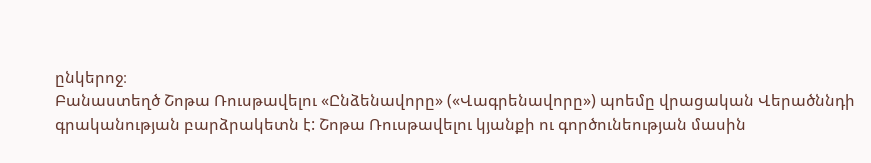ընկերոջ։
Բանաստեղծ Շոթա Ռուսթավելու «Ընձենավորը» («Վագրենավորը») պոեմը վրացական Վերածննդի գրականության բարձրակետն է: Շոթա Ռուսթավելու կյանքի ու գործունեության մասին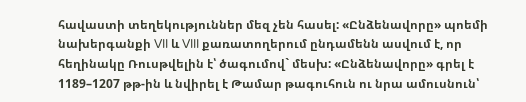հավաստի տեղեկություններ մեզ չեն հասել: «Ընձենավորը» պոեմի նախերգանքի VII և VIII քառատողերում ընդամենն ասվում է, որ հեղինակը Ռուսթվելին է՝ ծագումով` մեսխ: «Ընձենավորը» գրել է 1189–1207 թթ-ին և նվիրել է Թամար թագուհուն ու նրա ամուսնուն՝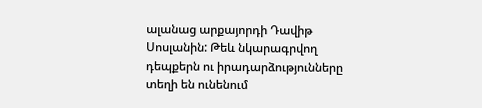ալանաց արքայորդի Դավիթ Սոսլանին: Թեև նկարագրվող դեպքերն ու իրադարձությունները տեղի են ունենում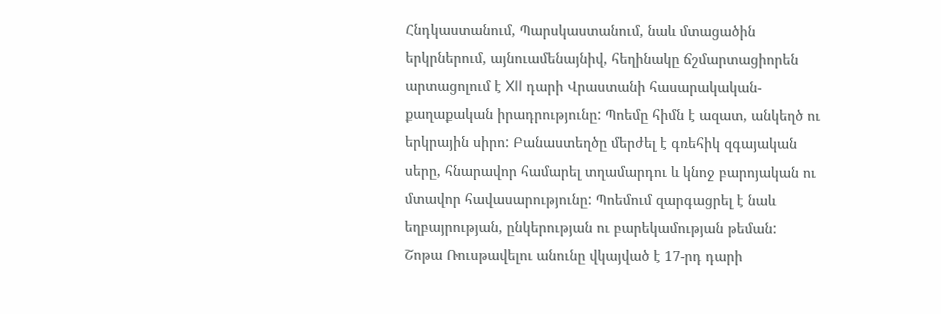Հնդկաստանում, Պարսկաստանում, նաև մտացածին երկրներում, այնուամենայնիվ, հեղինակը ճշմարտացիորեն արտացոլում է XII դարի Վրաստանի հասարակական-քաղաքական իրադրությունը: Պոեմը հիմն է ազատ, անկեղծ ու երկրային սիրո: Բանաստեղծը մերժել է գռեհիկ զգայական սերը, հնարավոր համարել տղամարդու և կնոջ բարոյական ու մտավոր հավասարությունը: Պոեմում զարգացրել է նաև եղբայրության, ընկերության ու բարեկամության թեման:
Շոթա Ռուսթավելու անունը վկայված է 17-րդ դարի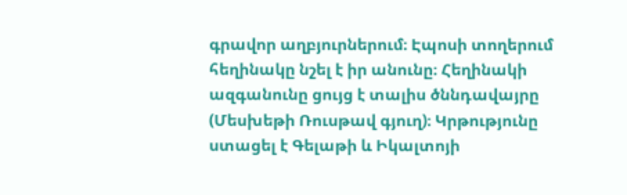գրավոր աղբյուրներում։ Էպոսի տողերում հեղինակը նշել է իր անունը։ Հեղինակի ազգանունը ցույց է տալիս ծննդավայրը (Մեսխեթի Ռուսթավ գյուղ)։ Կրթությունը ստացել է Գելաթի և Իկալտոյի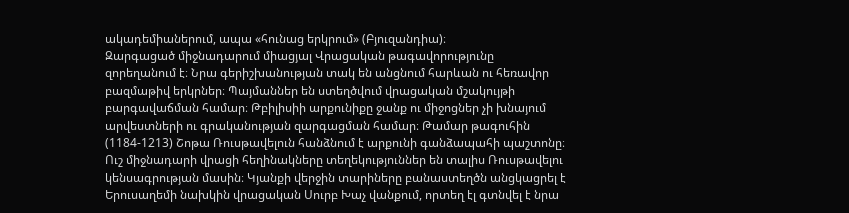ակադեմիաներում, ապա «հունաց երկրում» (Բյուզանդիա)։
Զարգացած միջնադարում միացյալ Վրացական թագավորությունը զորեղանում է։ Նրա գերիշխանության տակ են անցնում հարևան ու հեռավոր բազմաթիվ երկրներ։ Պայմաններ են ստեղծվում վրացական մշակույթի բարգավաճման համար։ Թբիլիսիի արքունիքը ջանք ու միջոցներ չի խնայում արվեստների ու գրականության զարգացման համար։ Թամար թագուհին (1184-1213) Շոթա Ռուսթավելուն հանձնում է արքունի գանձապահի պաշտոնը։
Ուշ միջնադարի վրացի հեղինակները տեղեկություններ են տալիս Ռուսթավելու կենսագրության մասին։ Կյանքի վերջին տարիները բանաստեղծն անցկացրել է Երուսաղեմի նախկին վրացական Սուրբ Խաչ վանքում, որտեղ էլ գտնվել է նրա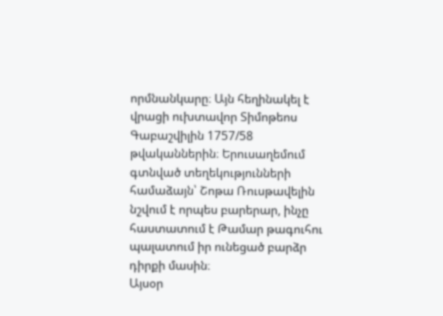որմնանկարը։ Այն հեղինակել է վրացի ուխտավոր Տիմոթեոս Գաբաշվիլին 1757/58 թվականներին։ Երուսաղեմում գտնված տեղեկությունների համաձայն՝ Շոթա Ռուսթավելին նշվում է որպես բարերար, ինչը հաստատում է Թամար թագուհու պալատում իր ունեցած բարձր դիրքի մասին։
Այսօր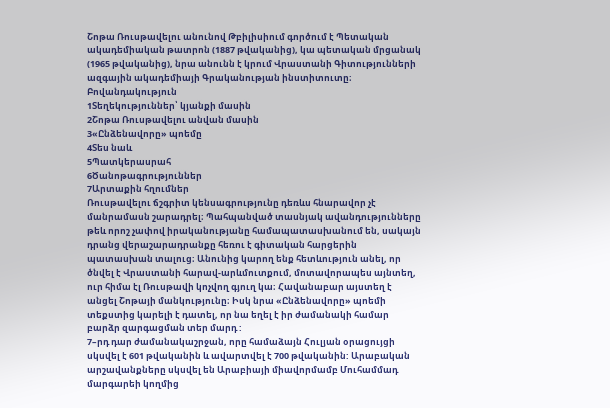Շոթա Ռուսթավելու անունով Թբիլիսիում գործում է Պետական ակադեմիական թատրոն (1887 թվականից), կա պետական մրցանակ (1965 թվականից), նրա անունն է կրում Վրաստանի Գիտությունների ազգային ակադեմիայի Գրականության ինստիտուտը։
Բովանդակություն
1Տեղեկություններ՝ կյանքի մասին
2Շոթա Ռուսթավելու անվան մասին
3«Ընձենավորը» պոեմը
4Տես նաև
5Պատկերասրահ
6Ծանոթագրություններ
7Արտաքին հղումներ
Ռուսթավելու ճշգրիտ կենսագրությունը դեռևս հնարավոր չէ մանրամասն շարադրել։ Պահպանված տասնյակ ավանդությունները թեև որոշ չափով իրականությանը համապատասխանում են, սակայն դրանց վերաշարադրանքը հեռու է գիտական հարցերին պատասխան տալուց։ Անունից կարող ենք հետևություն անել, որ ծնվել է Վրաստանի հարավ-արևմուտքում, մոտավորապես այնտեղ, ուր հիմա էլ Ռուսթավի կոչվող գյուղ կա։ Հավանաբար այստեղ է անցել Շոթայի մանկությունը։ Իսկ նրա «Ընձենավորը» պոեմի տեքստից կարելի է դատել, որ նա եղել է իր ժամանակի համար բարձր զարգացման տեր մարդ :
7–րդ դար ժամանակաշրջան, որը համաձայն Հուլյան օրացույցի սկսվել է 601 թվականին և ավարտվել է 700 թվականին: Արաբական արշավանքները սկսվել են Արաբիայի միավորմամբ Մուհամմադ մարգարեի կողմից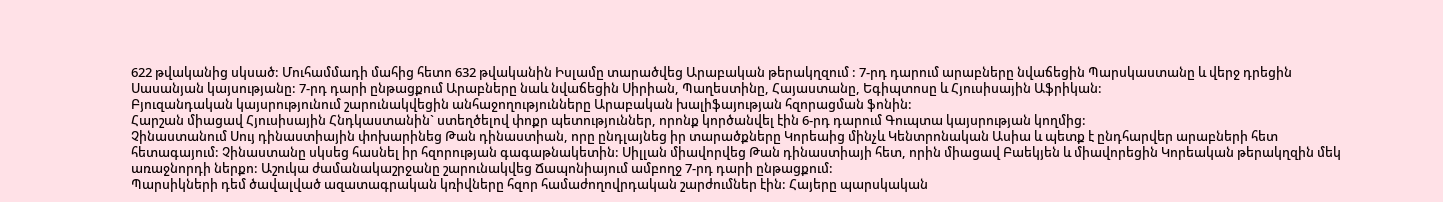622 թվականից սկսած: Մուհամմադի մահից հետո 632 թվականին Իսլամը տարածվեց Արաբական թերակղզում : 7-րդ դարում արաբները նվաճեցին Պարսկաստանը և վերջ դրեցին Սասանյան կայսությանը: 7-րդ դարի ընթացքում Արաբները նաև նվաճեցին Սիրիան, Պաղեստինը, Հայաստանը, Եգիպտոսը և Հյուսիսային Աֆրիկան:
Բյուզանդական կայսրությունում շարունակվեցին անհաջողությունները Արաբական խալիֆայության հզորացման ֆոնին:
Հարշան միացավ Հյուսիսային Հնդկաստանին` ստեղծելով փոքր պետություններ, որոնք կործանվել էին 6-րդ դարում Գուպտա կայսրության կողմից:
Չինաստանում Սույ դինաստիային փոխարինեց Թան դինաստիան, որը ընդլայնեց իր տարածքները Կորեաից մինչև Կենտրոնական Ասիա և պետք է ընդհարվեր արաբների հետ հետագայում: Չինաստանը սկսեց հասնել իր հզորության գագաթնակետին: Սիլլան միավորվեց Թան դինաստիայի հետ, որին միացավ Բաեկյեն և միավորեցին Կորեական թերակղզին մեկ առաջնորդի ներքո: Աշուկա ժամանակաշրջանը շարունակվեց Ճապոնիայում ամբողջ 7-րդ դարի ընթացքում:
Պարսիկների դեմ ծավալված ազատագրական կռիվները հզոր համաժողովրդական շարժումներ էին: Հայերը պարսկական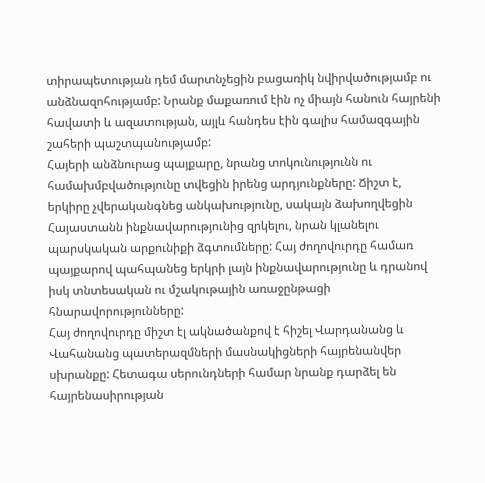տիրապետության դեմ մարտնչեցին բացառիկ նվիրվածությամբ ու անձնազոհությամբ: Նրանք մաքառում էին ոչ միայն հանուն հայրենի հավատի և ազատության, այլև հանդես էին գալիս համազգային շահերի պաշտպանությամբ:
Հայերի անձնուրաց պայքարը, նրանց տոկունությունն ու համախմբվածությունը տվեցին իրենց արդյունքները: Ճիշտ է, երկիրը չվերականգնեց անկախությունը, սակայն ձախողվեցին Հայաստանն ինքնավարությունից զրկելու, նրան կլանելու պարսկական արքունիքի ձգտումները: Հայ ժողովուրդը համառ պայքարով պահպանեց երկրի լայն ինքնավարությունը և դրանով իսկ տնտեսական ու մշակութային առաջընթացի հնարավորությունները:
Հայ ժողովուրդը միշտ էլ ակնածանքով է հիշել Վարդանանց և Վահանանց պատերազմների մասնակիցների հայրենանվեր սխրանքը: Հետագա սերունդների համար նրանք դարձել են հայրենասիրության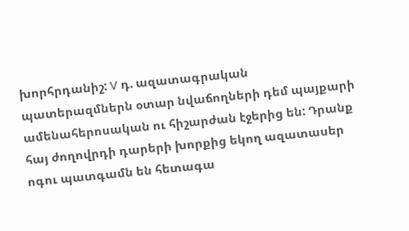խորհրդանիշ: V դ. ազատագրական պատերազմներն օտար նվաճողների դեմ պայքարի ամենահերոսական ու հիշարժան էջերից են: Դրանք հայ ժողովրդի դարերի խորքից եկող ազատասեր ոգու պատգամն են հետագա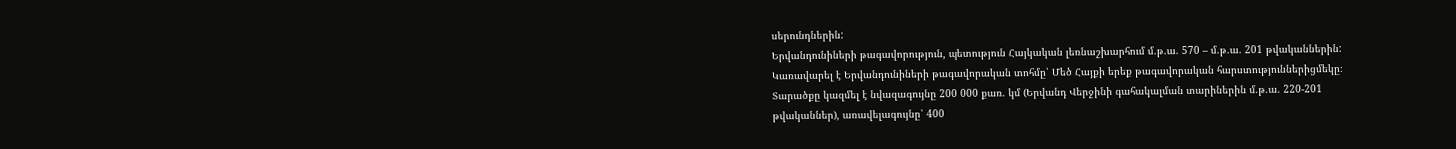սերունդներին:
Երվանդունիների թագավորություն, պետություն Հայկական լեռնաշխարհում մ.թ.ա. 570 – մ.թ.ա. 201 թվականներին: Կառավարել է Երվանդունիների թագավորական տոհմը՝ Մեծ Հայքի երեք թագավորական հարստություններիցմեկը։ Տարածքը կազմել է նվազագույնը 200 000 քառ. կմ (Երվանդ Վերջինի գահակալման տարիներին մ.թ.ա. 220-201 թվականներ), առավելագույնը՝ 400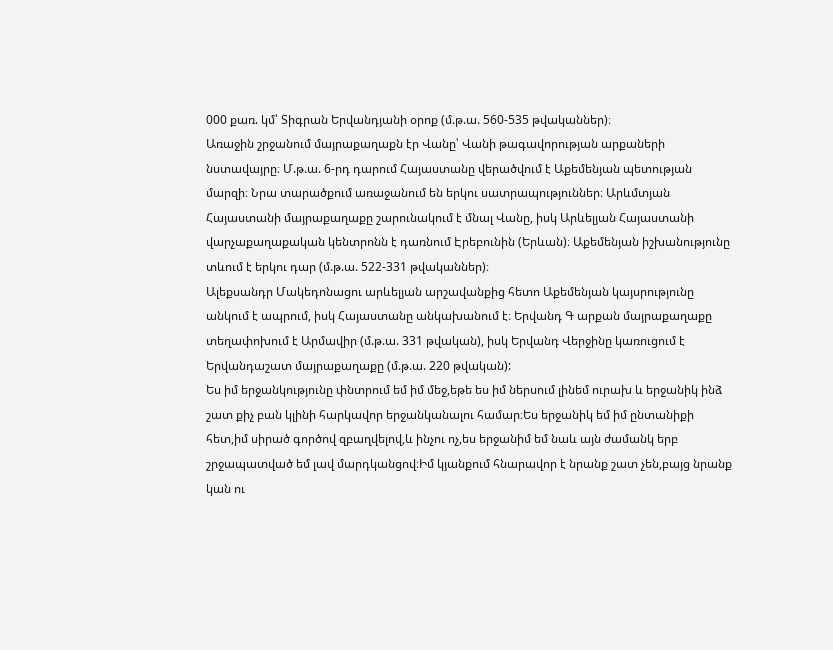000 քառ. կմ՝ Տիգրան Երվանդյանի օրոք (մ.թ.ա. 560-535 թվականներ)։
Առաջին շրջանում մայրաքաղաքն էր Վանը՝ Վանի թագավորության արքաների նստավայրը։ Մ.թ.ա. 6-րդ դարում Հայաստանը վերածվում է Աքեմենյան պետության մարզի։ Նրա տարածքում առաջանում են երկու սատրապություններ։ Արևմտյան Հայաստանի մայրաքաղաքը շարունակում է մնալ Վանը, իսկ Արևելյան Հայաստանի վարչաքաղաքական կենտրոնն է դառնում Էրեբունին (Երևան)։ Աքեմենյան իշխանությունը տևում է երկու դար (մ.թ.ա. 522-331 թվականներ)։
Ալեքսանդր Մակեդոնացու արևելյան արշավանքից հետո Աքեմենյան կայսրությունը անկում է ապրում, իսկ Հայաստանը անկախանում է։ Երվանդ Գ արքան մայրաքաղաքը տեղափոխում է Արմավիր (մ.թ.ա. 331 թվական), իսկ Երվանդ Վերջինը կառուցում է Երվանդաշատ մայրաքաղաքը (մ.թ.ա. 220 թվական):
Ես իմ երջանկությունը փնտրում եմ իմ մեջ,եթե ես իմ ներսում լինեմ ուրախ և երջանիկ ինձ շատ քիչ բան կլինի հարկավոր երջանկանալու համար։Ես երջանիկ եմ իմ ընտանիքի հետ,իմ սիրած գործով զբաղվելով,և ինչու ոչ,ես երջանիմ եմ նաև այն ժամանկ երբ շրջապատված եմ լավ մարդկանցով։Իմ կյանքում հնարավոր է նրանք շատ չեն,բայց նրանք կան ու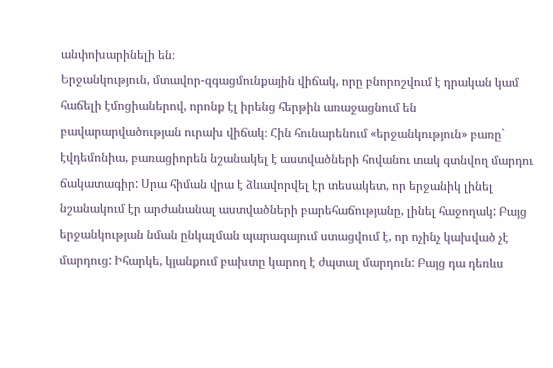անփոխարինելի են։
Երջանկություն, մտավոր-զգացմունքային վիճակ, որը բնորոշվում է դրական կամ հաճելի էմոցիաներով, որոնք էլ իրենց հերթին առաջացնում են բավարարվածության ուրախ վիճակ։ Հին հունարենում «երջանկություն» բառը` էվդեմոնիա, բառացիորեն նշանակել է աստվածների հովանու տակ գտնվող մարդու ճակատագիր: Սրա հիման վրա է ձևավորվել էր տեսակետ, որ երջանիկ լինել նշանակում էր արժանանալ աստվածների բարեհաճությանը, լինել հաջողակ: Բայց երջանկության նման ընկալման պարագայում ստացվում է, որ ոչինչ կախված չէ մարդուց: Իհարկե, կյանքում բախտը կարող է ժպտալ մարդուն: Բայց դա դեռևս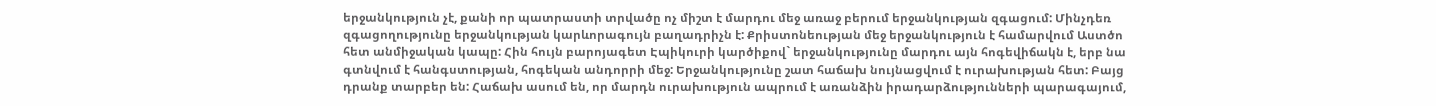երջանկություն չէ, քանի որ պատրաստի տրվածը ոչ միշտ է մարդու մեջ առաջ բերում երջանկության զգացում: Մինչդեռ զգացողությունը երջանկության կարևորագույն բաղադրիչն է: Քրիստոնեության մեջ երջանկություն է համարվում Աստծո հետ անմիջական կապը: Հին հույն բարոյագետ Էպիկուրի կարծիքով` երջանկությունը մարդու այն հոգեվիճակն է, երբ նա գտնվում է հանգստության, հոգեկան անդորրի մեջ: Երջանկությունը շատ հաճախ նույնացվում է ուրախության հետ: Բայց դրանք տարբեր են: Հաճախ ասում են, որ մարդն ուրախություն ապրում է առանձին իրադարձությունների պարագայում,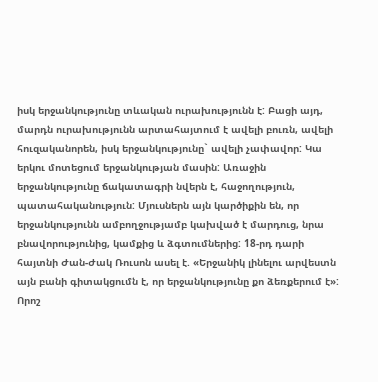իսկ երջանկությունը տևական ուրախությունն է: Բացի այդ, մարդն ուրախությունն արտահայտում է ավելի բուռն, ավելի հուզականորեն, իսկ երջանկությունը` ավելի չափավոր: Կա երկու մոտեցում երջանկության մասին: Առաջին երջանկությունը ճակատագրի նվերն է, հաջողություն, պատահականություն: Մյուսներն այն կարծիքին են, որ երջանկությունն ամբողջությամբ կախված է մարդուց, նրա բնավորությունից, կամքից և ձգտումներից: 18-րդ դարի հայտնի Ժան-Ժակ Ռուսոն ասել է. «Երջանիկ լինելու արվեստն այն բանի գիտակցումն է, որ երջանկությունը քո ձեռքերում է»: Որոշ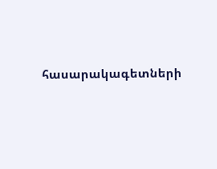հասարակագետների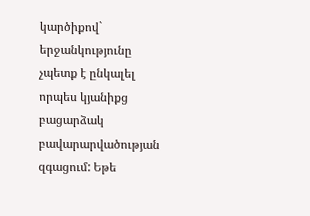կարծիքով` երջանկությունը չպետք է ընկալել որպես կյանիքց բացարձակ բավարարվածության զգացում: Եթե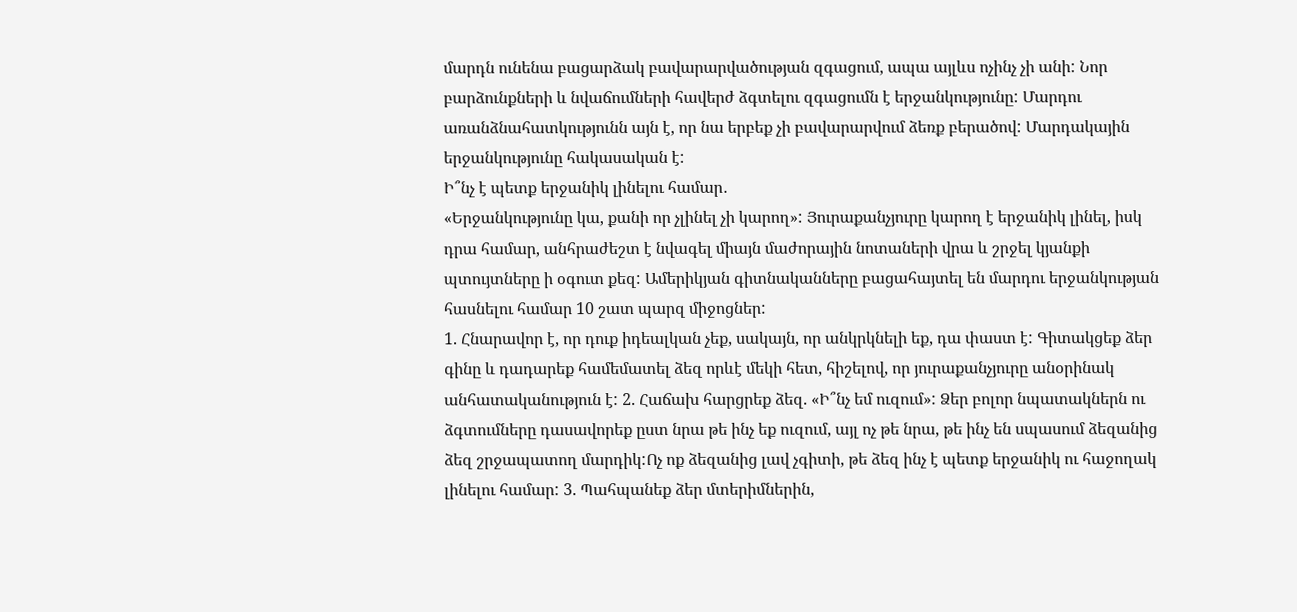մարդն ունենա բացարձակ բավարարվածության զգացում, ապա այլևս ոչինչ չի անի: Նոր բարձունքների և նվաճումների հավերժ ձգտելու զգացումն է երջանկությունը: Մարդու առանձնահատկությունն այն է, որ նա երբեք չի բավարարվում ձեռք բերածով: Մարդակային երջանկությունը հակասական է:
Ի՞նչ է պետք երջանիկ լինելու համար․
«Երջանկությունը կա, քանի որ չլինել չի կարող»: Յուրաքանչյուրը կարող է երջանիկ լինել, իսկ դրա համար, անհրաժեշտ է նվագել միայն մաժորային նոտաների վրա և շրջել կյանքի պտույտները ի օգուտ քեզ: Ամերիկյան գիտնականները բացահայտել են մարդու երջանկության հասնելու համար 10 շատ պարզ միջոցներ:
1. Հնարավոր է, որ դուք իդեալկան չեք, սակայն, որ անկրկնելի եք, դա փաստ է: Գիտակցեք ձեր գինը և դադարեք համեմատել ձեզ որևէ մեկի հետ, հիշելով, որ յուրաքանչյուրը անօրինակ անհատականություն է: 2. Հաճախ հարցրեք ձեզ. «Ի՞նչ եմ ուզում»: Ձեր բոլոր նպատակներն ու ձգտումները դասավորեք ըստ նրա թե ինչ եք ուզում, այլ ոչ թե նրա, թե ինչ են սպասում ձեզանից ձեզ շրջապատող մարդիկ:Ոչ ոք ձեզանից լավ չգիտի, թե ձեզ ինչ է պետք երջանիկ ու հաջողակ լինելու համար: 3. Պահպանեք ձեր մտերիմներին,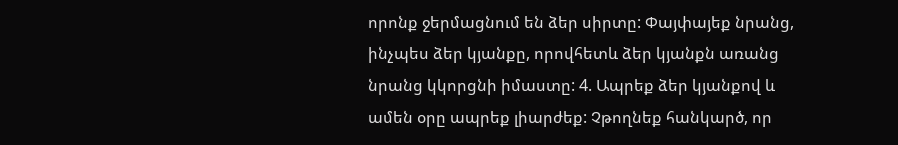որոնք ջերմացնում են ձեր սիրտը: Փայփայեք նրանց, ինչպես ձեր կյանքը, որովհետև ձեր կյանքն առանց նրանց կկորցնի իմաստը: 4. Ապրեք ձեր կյանքով և ամեն օրը ապրեք լիարժեք: Չթողնեք հանկարծ, որ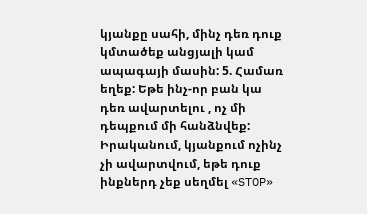կյանքը սահի, մինչ դեռ դուք կմտածեք անցյալի կամ ապագայի մասին: 5. Համառ եղեք: Եթե ինչ-որ բան կա դեռ ավարտելու , ոչ մի դեպքում մի հանձնվեք: Իրականում, կյանքում ոչինչ չի ավարտվում, եթե դուք ինքներդ չեք սեղմել «STOP»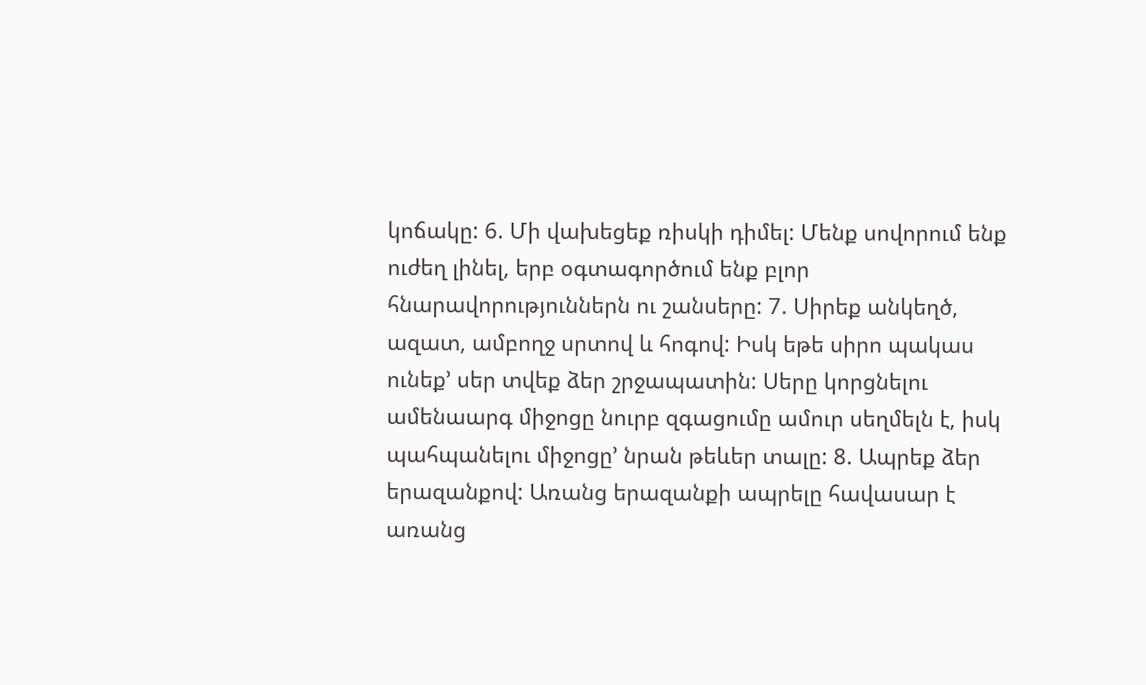կոճակը: 6. Մի վախեցեք ռիսկի դիմել: Մենք սովորում ենք ուժեղ լինել, երբ օգտագործում ենք բլոր հնարավորություններն ու շանսերը: 7. Սիրեք անկեղծ, ազատ, ամբողջ սրտով և հոգով: Իսկ եթե սիրո պակաս ունեք’ սեր տվեք ձեր շրջապատին: Սերը կորցնելու ամենաարգ միջոցը նուրբ զգացումը ամուր սեղմելն է, իսկ պահպանելու միջոցը’ նրան թեևեր տալը: 8. Ապրեք ձեր երազանքով: Առանց երազանքի ապրելը հավասար է առանց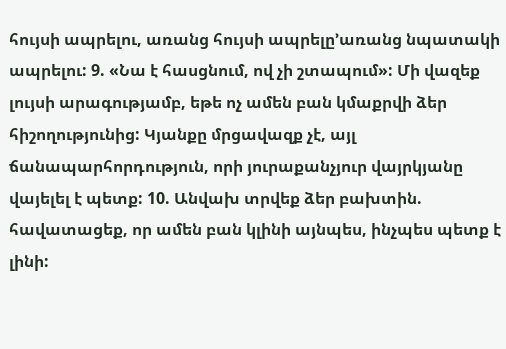հույսի ապրելու, առանց հույսի ապրելը’առանց նպատակի ապրելու: 9. «Նա է հասցնում, ով չի շտապում»: Մի վազեք լույսի արագությամբ, եթե ոչ ամեն բան կմաքրվի ձեր հիշողությունից: Կյանքը մրցավազք չէ, այլ ճանապարհորդություն, որի յուրաքանչյուր վայրկյանը վայելել է պետք: 10. Անվախ տրվեք ձեր բախտին. հավատացեք, որ ամեն բան կլինի այնպես, ինչպես պետք է լինի: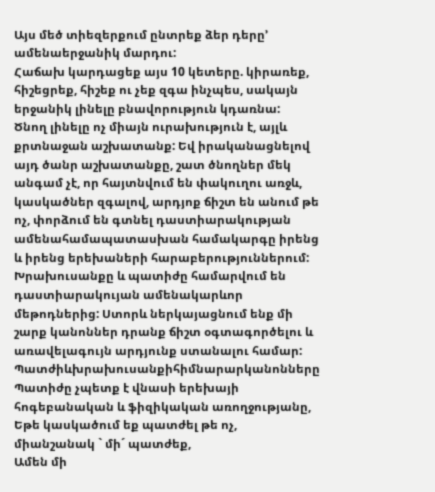Այս մեծ տիեզերքում ընտրեք ձեր դերը’ ամենաերջանիկ մարդու:
Հաճախ կարդացեք այս 10 կետերը. կիրառեք, հիշեցրեք, հիշեք ու չեք զգա ինչպես, սակայն երջանիկ լինելը բնավորություն կդառնա:
Ծնող լինելը ոչ միայն ուրախություն է, այլև քրտնաջան աշխատանք: Եվ իրականացնելով այդ ծանր աշխատանքը, շատ ծնողներ մեկ անգամ չէ, որ հայտնվում են փակուղու առջև, կասկածներ զգալով, արդյոք ճիշտ են անում թե ոչ, փորձում են գտնել դաստիարակության ամենահամապատասխան համակարգը իրենց և իրենց երեխաների հարաբերություններում: Խրախուսանքը և պատիժը համարվում են դաստիարակույան ամենակարևոր մեթոդներից: Ստորև ներկայացնում ենք մի շարք կանոններ դրանք ճիշտ օգտագործելու և առավելագույն արդյունք ստանալու համար:
Պատժիևխրախուսանքիհիմնարարկանոնները
Պատիժը չպետք է վնասի երեխայի հոգեբանական և ֆիզիկական առողջությանը,
Եթե կասկածում եք պատժել թե ոչ, միանշանակ ` մի´ պատժեք,
Ամեն մի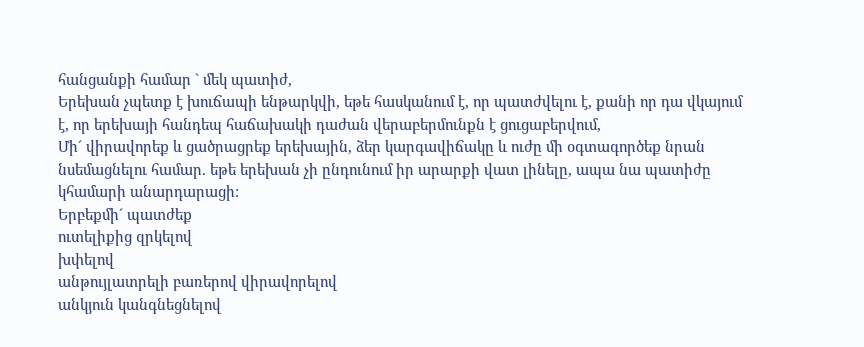հանցանքի համար ` մեկ պատիժ,
Երեխան չպետք է խուճապի ենթարկվի, եթե հասկանում է, որ պատժվելու է, քանի որ դա վկայում է, որ երեխայի հանդեպ հաճախակի դաժան վերաբերմունքն է ցուցաբերվում,
Մի´ վիրավորեք և ցածրացրեք երեխային, ձեր կարգավիճակը և ուժը մի օգտագործեք նրան նսեմացնելու համար. եթե երեխան չի ընդունում իր արարքի վատ լինելը, ապա նա պատիժը կհամարի անարդարացի:
Երբեքմի´ պատժեք
ուտելիքից զրկելով
խփելով
անթույլատրելի բառերով վիրավորելով
անկյուն կանգնեցնելով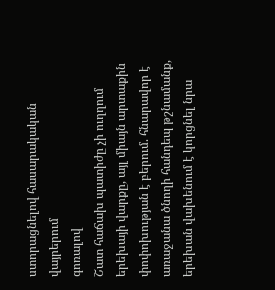ստորացնելով հասարակական վայրերում
գոռալով
Շատ հաճախ պատիժը չի ուղղում երեխայի վարքը, այլ միայն արտաքին փոփոխության է բերում. հնարավոր է առաջանա ծնողի հանդեպ թշնամանք, երեխան վախենում է կորցնել նրա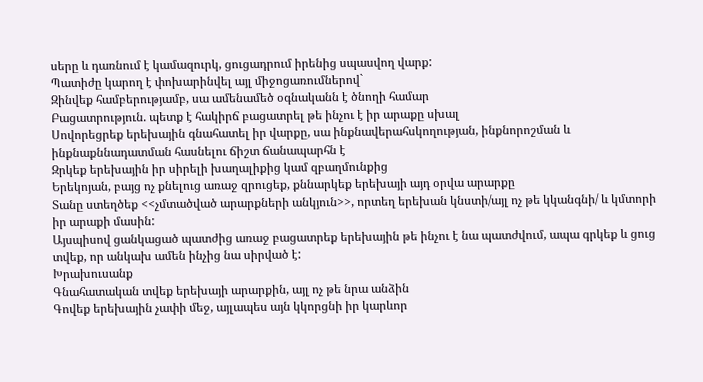սերը և դառնում է կամազուրկ, ցուցադրում իրենից սպասվող վարք:
Պատիժը կարող է փոխարինվել այլ միջոցառումներով`
Զինվեք համբերությամբ, սա ամենամեծ օգնականն է ծնողի համար
Բացատրություն. պետք է հակիրճ բացատրել թե ինչու է իր արաքը սխալ
Սովորեցրեք երեխային գնահատել իր վարքը, սա ինքնավերահսկողության, ինքնորոշման և ինքնաքննադատման հասնելու ճիշտ ճանապարհն է
Զրկեք երեխային իր սիրելի խաղալիքից կամ զբաղմունքից
Երեկոյան, բայց ոչ քնելուց առաջ զրուցեք, քննարկեք երեխայի այդ օրվա արարքը
Տանը ստեղծեք <<չմտածված արարքների անկյուն>>, որտեղ երեխան կնստի/այլ ոչ թե կկանգնի/ և կմտորի իր արաքի մասին:
Այսպիսով ցանկացած պատժից առաջ բացատրեք երեխային թե ինչու է նա պատժվում, ապա գրկեք և ցուց տվեք, որ անկախ ամեն ինչից նա սիրված է:
Խրախուսանք
Գնահատական տվեք երեխայի արարքին, այլ ոչ թե նրա անձին
Գովեք երեխային չափի մեջ, այլապես այն կկորցնի իր կարևոր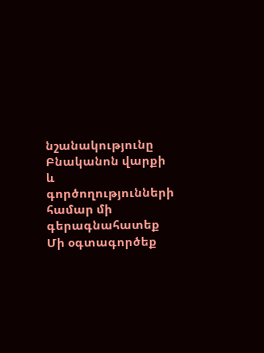նշանակությունը
Բնականոն վարքի և գործողությունների համար մի գերագնահատեք
Մի օգտագործեք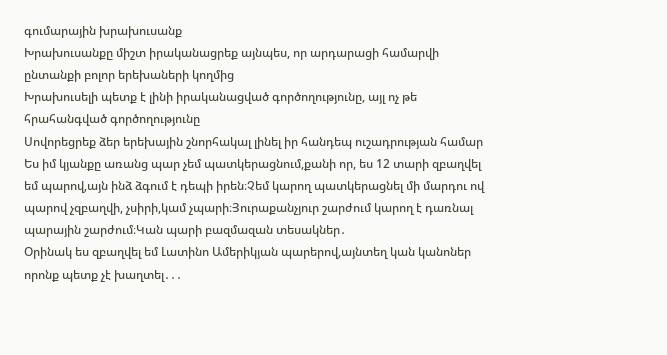գումարային խրախուսանք
Խրախուսանքը միշտ իրականացրեք այնպես, որ արդարացի համարվի ընտանքի բոլոր երեխաների կողմից
Խրախուսելի պետք է լինի իրականացված գործողությունը, այլ ոչ թե հրահանգված գործողությունը
Սովորեցրեք ձեր երեխային շնորհակալ լինել իր հանդեպ ուշադրության համար
Ես իմ կյանքը առանց պար չեմ պատկերացնում,քանի որ, ես 12 տարի զբաղվել եմ պարով,այն ինձ ձգում է դեպի իրեն։Չեմ կարող պատկերացնել մի մարդու ով պարով չզբաղվի, չսիրի,կամ չպարի։Յուրաքանչյուր շարժում կարող է դառնալ պարային շարժում։Կան պարի բազմազան տեսակներ․
Օրինակ ես զբաղվել եմ Լատինո Ամերիկյան պարերով,այնտեղ կան կանոներ որոնք պետք չէ խաղտել․․․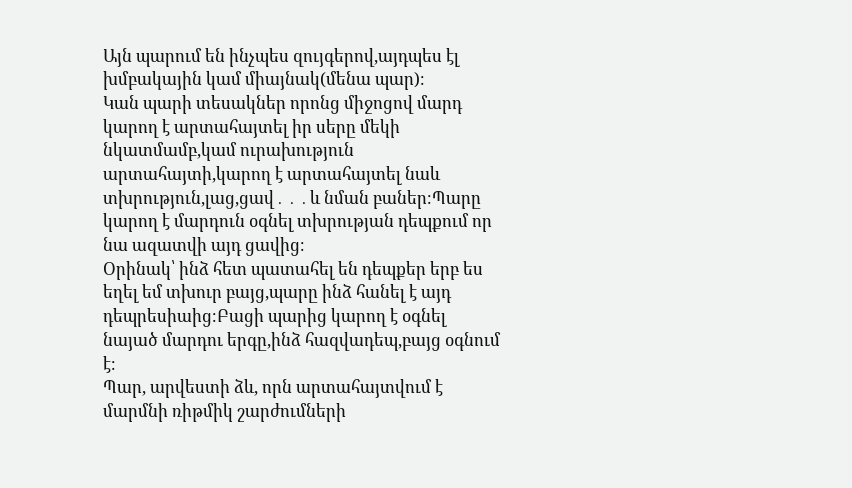Այն պարում են ինչպես զույգերով,այդպես էլ խմբակային կամ միայնակ(մենա պար)։
Կան պարի տեսակներ որոնց միջոցով մարդ կարող է արտահայտել իր սերը մեկի նկատմամբ,կամ ուրախություն արտահայտի,կարող է արտահայտել նաև տխրություն,լաց,ցավ․․․և նման բաներ։Պարը կարող է մարդուն օգնել տխրության դեպքում որ նա ազատվի այդ ցավից։
Օրինակ՝ ինձ հետ պատահել են դեպքեր երբ ես եղել եմ տխուր բայց,պարը ինձ հանել է այդ դեպրեսիաից։Բացի պարից կարող է օգնել նայած մարդու երգը,ինձ հազվադեպ,բայց օգնում է։
Պար, արվեստի ձև, որն արտահայտվում է մարմնի ռիթմիկ շարժումների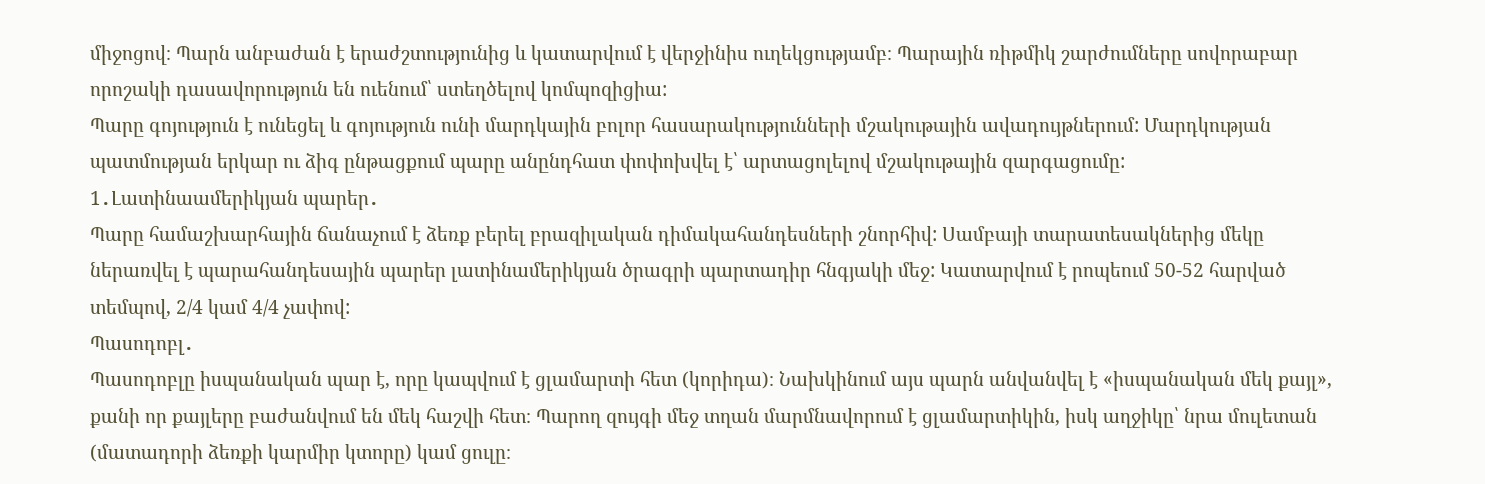միջոցով։ Պարն անբաժան է երաժշտությունից և կատարվում է վերջինիս ուղեկցությամբ։ Պարային ռիթմիկ շարժումները սովորաբար որոշակի դասավորություն են ուենում՝ ստեղծելով կոմպոզիցիա:
Պարը գոյություն է ունեցել և գոյություն ունի մարդկային բոլոր հասարակությունների մշակութային ավադույթներում: Մարդկության պատմության երկար ու ձիգ ընթացքում պարը անընդհատ փոփոխվել է՝ արտացոլելով մշակութային զարգացումը:
1․Լատինաամերիկյան պարեր․
Պարը համաշխարհային ճանաչում է ձեռք բերել բրազիլական դիմակահանդեսների շնորհիվ: Սամբայի տարատեսակներից մեկը ներառվել է պարահանդեսային պարեր լատինամերիկյան ծրագրի պարտադիր հնգյակի մեջ: Կատարվում է րոպեում 50-52 հարված տեմպով, 2/4 կամ 4/4 չափով:
Պասոդոբլ․
Պասոդոբլը իսպանական պար է, որը կապվում է ցլամարտի հետ (կորիդա)։ Նախկինում այս պարն անվանվել է «իսպանական մեկ քայլ», քանի որ քայլերը բաժանվում են մեկ հաշվի հետ։ Պարող զույգի մեջ տղան մարմնավորում է ցլամարտիկին, իսկ աղջիկը՝ նրա մուլետան (մատադորի ձեռքի կարմիր կտորը) կամ ցուլը։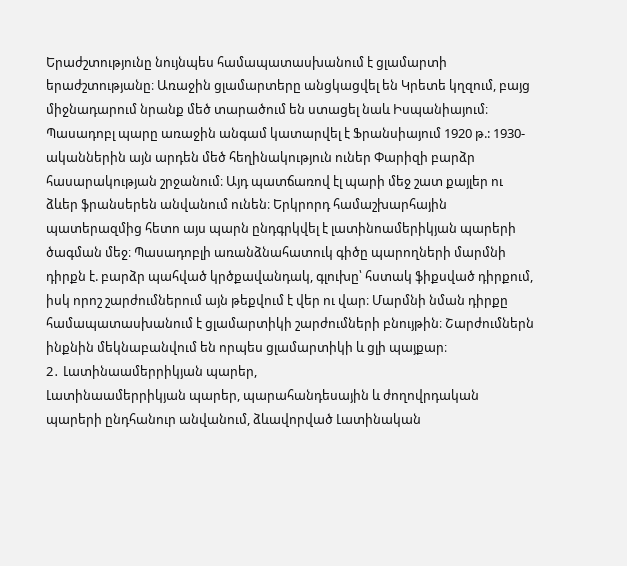Երաժշտությունը նույնպես համապատասխանում է ցլամարտի երաժշտությանը։ Առաջին ցլամարտերը անցկացվել են Կրետե կղզում, բայց միջնադարում նրանք մեծ տարածում են ստացել նաև Իսպանիայում։ Պասադոբլ պարը առաջին անգամ կատարվել է Ֆրանսիայում 1920 թ.: 1930-ականներին այն արդեն մեծ հեղինակություն ուներ Փարիզի բարձր հասարակության շրջանում։ Այդ պատճառով էլ պարի մեջ շատ քայլեր ու ձևեր ֆրանսերեն անվանում ունեն։ Երկրորդ համաշխարհային պատերազմից հետո այս պարն ընդգրկվել է լատինոամերիկյան պարերի ծագման մեջ։ Պասադոբլի առանձնահատուկ գիծը պարողների մարմնի դիրքն է. բարձր պահված կրծքավանդակ, գլուխը՝ հստակ ֆիքսված դիրքում, իսկ որոշ շարժումներում այն թեքվում է վեր ու վար։ Մարմնի նման դիրքը համապատասխանում է ցլամարտիկի շարժումների բնույթին։ Շարժումներն ինքնին մեկնաբանվում են որպես ցլամարտիկի և ցլի պայքար։
2․ Լատինաամերրիկյան պարեր,
Լատինաամերրիկյան պարեր, պարահանդեսային և ժողովրդական պարերի ընդհանուր անվանում, ձևավորված Լատինական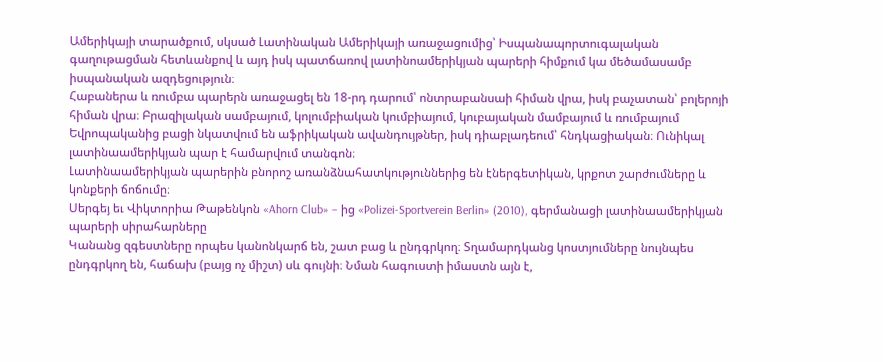Ամերիկայի տարածքում, սկսած Լատինական Ամերիկայի առաջացումից՝ Իսպանապորտուգալական գաղութացման հետևանքով և այդ իսկ պատճառով լատինոամերիկյան պարերի հիմքում կա մեծամասամբ իսպանական ազդեցություն։
Հաբաներա և ռումբա պարերն առաջացել են 18-րդ դարում՝ ոնտրաբանսաի հիման վրա, իսկ բաչատան՝ բոլերոյի հիման վրա։ Բրազիլական սամբայում, կոլումբիական կումբիայում, կուբայական մամբայում և ռումբայում Եվրոպականից բացի նկատվում են աֆրիկական ավանդույթներ, իսկ դիաբլադեում՝ հնդկացիական։ Ունիկալ լատինաամերիկյան պար է համարվում տանգոն։
Լատինաամերիկյան պարերին բնորոշ առանձնահատկություններից են էներգետիկան, կրքոտ շարժումները և կոնքերի ճոճումը։
Սերգեյ եւ Վիկտորիա Թաթենկոն «Ahorn Club» – ից «Polizei-Sportverein Berlin» (2010), գերմանացի լատինաամերիկյան պարերի սիրահարները
Կանանց զգեստները որպես կանոնկարճ են, շատ բաց և ընդգրկող։ Տղամարդկանց կոստյումները նույնպես ընդգրկող են, հաճախ (բայց ոչ միշտ) սև գույնի։ Նման հագուստի իմաստն այն է,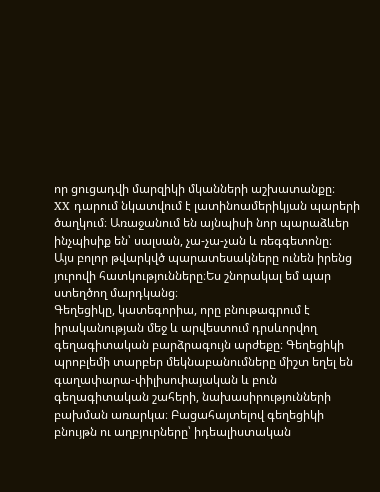որ ցուցադվի մարզիկի մկանների աշխատանքը։
XX դարում նկատվում է լատինոամերիկյան պարերի ծաղկում։ Առաջանում են այնպիսի նոր պարաձևեր ինչպիսիք են՝ սալսան, չա-չա-չան և ռեգգետոնը։
Այս բոլոր թվարկվծ պարատեսակները ունեն իրենց յուրովի հատկությունները։Ես շնորակալ եմ պար ստեղծող մարդկանց։
Գեղեցիկը, կատեգորիա, որը բնութագրում է իրականության մեջ և արվեստում դրսևորվող գեղագիտական բարձրագույն արժեքը։ Գեղեցիկի պրոբլեմի տարբեր մեկնաբանումները միշտ եղել են գաղափարա-փիլիսոփայական և բուն գեղագիտական շահերի, նախասիրությունների բախման առարկա։ Բացահայտելով գեղեցիկի բնույթն ու աղբյուրները՝ իդեալիստական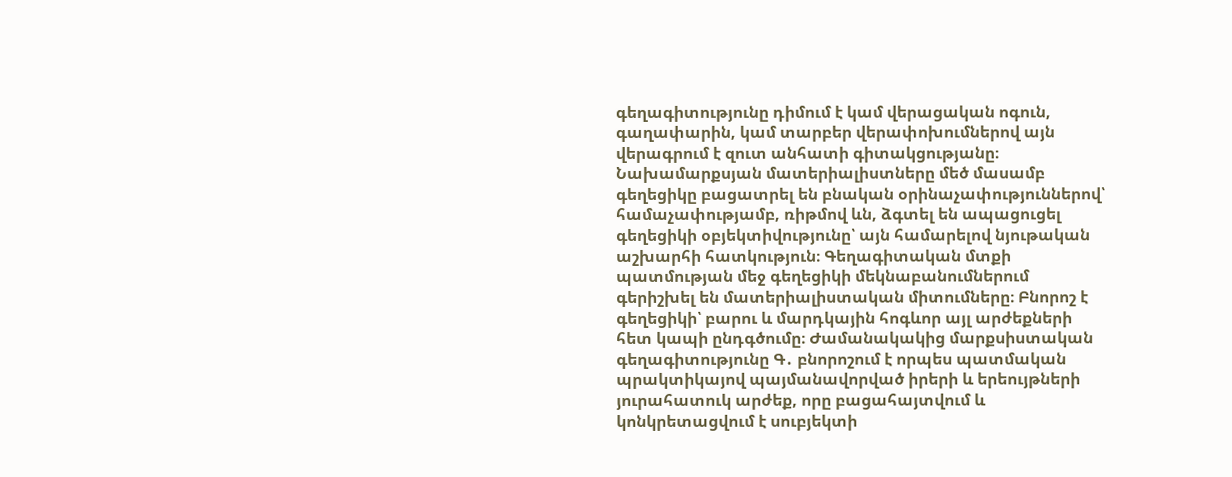գեղագիտությունը դիմում է կամ վերացական ոգուն, գաղափարին, կամ տարբեր վերափոխումներով այն վերագրում է զուտ անհատի գիտակցությանը։ Նախամարքսյան մատերիալիստները մեծ մասամբ գեղեցիկը բացատրել են բնական օրինաչափություններով՝ համաչափությամբ, ռիթմով ևն, ձգտել են ապացուցել գեղեցիկի օբյեկտիվությունը՝ այն համարելով նյութական աշխարհի հատկություն։ Գեղագիտական մտքի պատմության մեջ գեղեցիկի մեկնաբանումներում գերիշխել են մատերիալիստական միտումները։ Բնորոշ է գեղեցիկի՝ բարու և մարդկային հոգևոր այլ արժեքների հետ կապի ընդգծումը։ Ժամանակակից մարքսիստական գեղագիտությունը Գ․ բնորոշում է որպես պատմական պրակտիկայով պայմանավորված իրերի և երեույթների յուրահատուկ արժեք, որը բացահայտվում և կոնկրետացվում է սուբյեկտի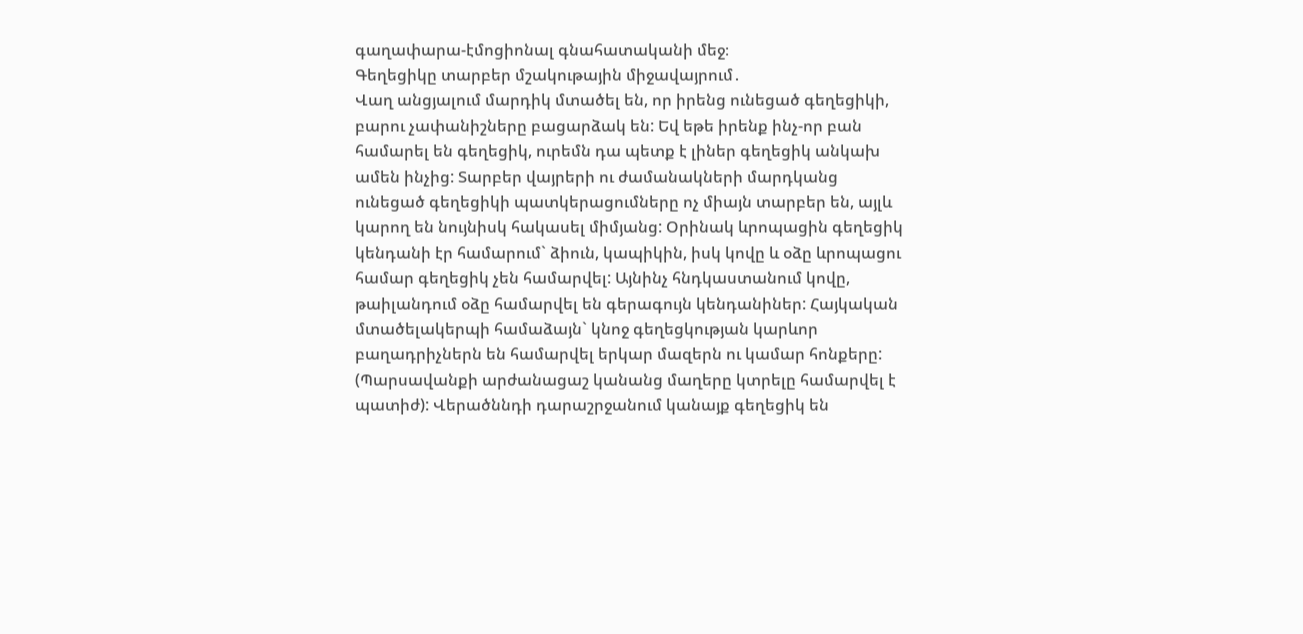գաղափարա-էմոցիոնալ գնահատականի մեջ։
Գեղեցիկը տարբեր մշակութային միջավայրում․
Վաղ անցյալում մարդիկ մտածել են, որ իրենց ունեցած գեղեցիկի, բարու չափանիշները բացարձակ են: Եվ եթե իրենք ինչ-որ բան համարել են գեղեցիկ, ուրեմն դա պետք է լիներ գեղեցիկ անկախ ամեն ինչից: Տարբեր վայրերի ու ժամանակների մարդկանց ունեցած գեղեցիկի պատկերացումները ոչ միայն տարբեր են, այլև կարող են նույնիսկ հակասել միմյանց: Օրինակ ևրոպացին գեղեցիկ կենդանի էր համարում` ձիուն, կապիկին, իսկ կովը և օձը ևրոպացու համար գեղեցիկ չեն համարվել: Այնինչ հնդկաստանում կովը, թաիլանդում օձը համարվել են գերագույն կենդանիներ: Հայկական մտածելակերպի համաձայն` կնոջ գեղեցկության կարևոր բաղադրիչներն են համարվել երկար մազերն ու կամար հոնքերը: (Պարսավանքի արժանացաշ կանանց մաղերը կտրելը համարվել է պատիժ): Վերածննդի դարաշրջանում կանայք գեղեցիկ են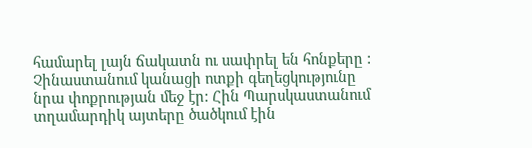համարել լայն ճակատն ու սափրել են հոնքերը : Չինաստանում կանացի ոտքի գեղեցկությունը նրա փոքրության մեջ էր: Հին Պարսկաստանում տղամարդիկ այտերը ծածկում էին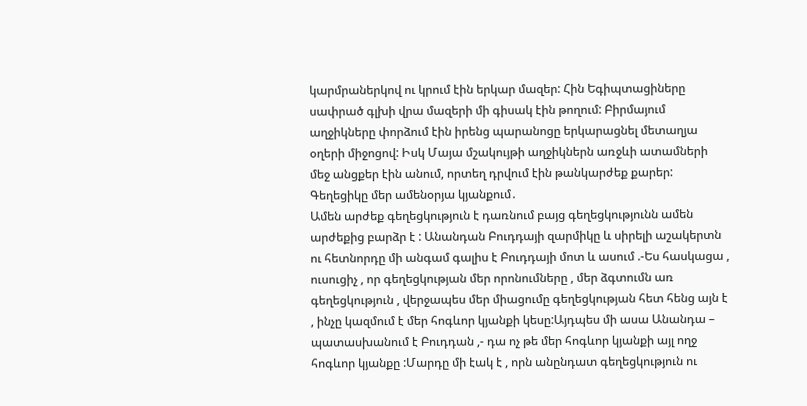կարմրաներկով ու կրում էին երկար մազեր: Հին Եգիպտացիները սափրած գլխի վրա մազերի մի գիսակ էին թողում: Բիրմայում աղջիկները փորձում էին իրենց պարանոցը երկարացնել մետաղյա օղերի միջոցով: Իսկ Մայա մշակույթի աղջիկներն առջևի ատամների մեջ անցքեր էին անում, որտեղ դրվում էին թանկարժեք քարեր:
Գեղեցիկը մեր ամենօրյա կյանքում․
Ամեն արժեք գեղեցկություն է դառնում բայց գեղեցկությունն ամեն արժեքից բարձր է : Անանդան Բուդդայի զարմիկը և սիրելի աշակերտն ու հետնորդը մի անգամ գալիս է Բուդդայի մոտ և ասում .-Ես հասկացա , ուսուցիչ , որ գեղեցկության մեր որոնումները , մեր ձգտումն առ գեղեցկություն , վերջապես մեր միացումը գեղեցկության հետ հենց այն է , ինչը կազմում է մեր հոգևոր կյանքի կեսը:Այդպես մի ասա Անանդա – պատասխանում է Բուդդան ,- դա ոչ թե մեր հոգևոր կյանքի այլ ողջ հոգևոր կյանքը :Մարդը մի էակ է , որն անընդատ գեղեցկություն ու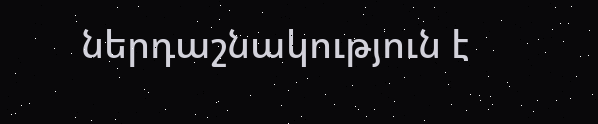ներդաշնակություն է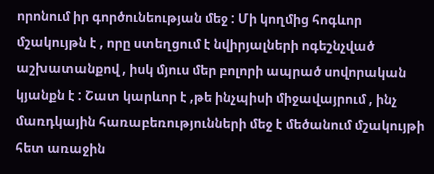որոնում իր գործունեության մեջ : Մի կողմից հոգևոր մշակույթն է , որը ստեղցում է նվիրյալների ոգեշնչված աշխատանքով , իսկ մյուս մեր բոլորի ապրած սովորական կյանքն է : Շատ կարևոր է ,թե ինչպիսի միջավայրում , ինչ մառդկային հառաբեռությունների մեջ է մեծանում մշակույթի հետ առաջին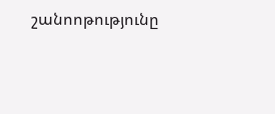շանոոթությունը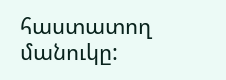հաստատող մանուկը: